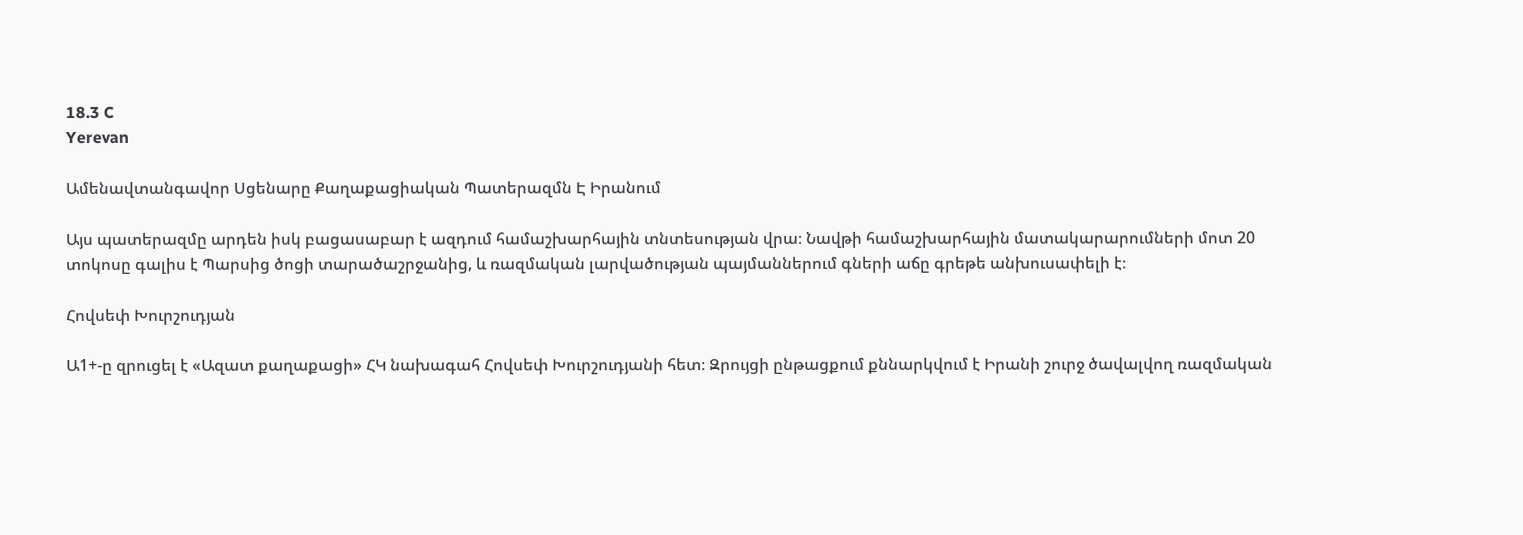18.3 C
Yerevan

Ամենավտանգավոր Սցենարը Քաղաքացիական Պատերազմն Է Իրանում

Այս պատերազմը արդեն իսկ բացասաբար է ազդում համաշխարհային տնտեսության վրա։ Նավթի համաշխարհային մատակարարումների մոտ 20 տոկոսը գալիս է Պարսից ծոցի տարածաշրջանից, և ռազմական լարվածության պայմաններում գների աճը գրեթե անխուսափելի է։

Հովսեփ Խուրշուդյան

Ա1+-ը զրուցել է «Ազատ քաղաքացի» ՀԿ նախագահ Հովսեփ Խուրշուդյանի հետ։ Զրույցի ընթացքում քննարկվում է Իրանի շուրջ ծավալվող ռազմական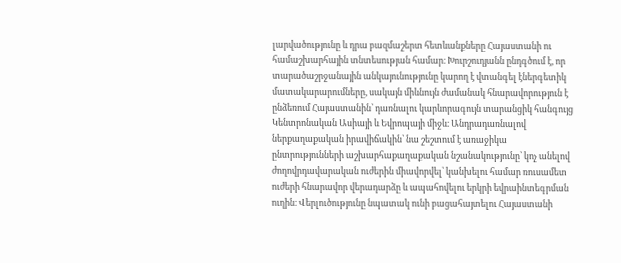լարվածությունը և դրա բազմաշերտ հետևանքները Հայաստանի ու համաշխարհային տնտեսության համար։ Խուրշուդյանն ընդգծում է, որ տարածաշրջանային անկայունությունը կարող է վտանգել էներգետիկ մատակարարումները, սակայն միևնույն ժամանակ հնարավորություն է ընձեռում Հայաստանին՝ դառնալու կարևորագույն տարանցիկ հանգույց Կենտրոնական Ասիայի և Եվրոպայի միջև։ Անդրադառնալով ներքաղաքական իրավիճակին՝ նա շեշտում է առաջիկա ընտրությունների աշխարհաքաղաքական նշանակությունը՝ կոչ անելով ժողովրդավարական ուժերին միավորվել՝ կանխելու համար ռուսամետ ուժերի հնարավոր վերադարձը և ապահովելու երկրի եվրաինտեգրման ուղին։ Վերլուծությունը նպատակ ունի բացահայտելու Հայաստանի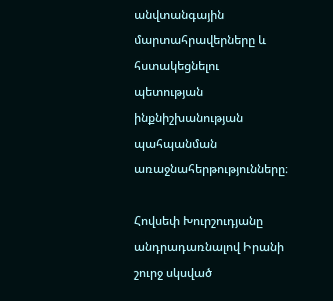անվտանգային մարտահրավերները և հստակեցնելու պետության ինքնիշխանության պահպանման առաջնահերթությունները։

Հովսեփ Խուրշուդյանը անդրադառնալով Իրանի շուրջ սկսված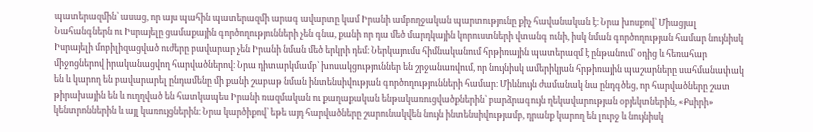պատերազմին՝ ասաց, որ այս պահին պատերազմի արագ ավարտը կամ Իրանի ամբողջական պարտությունը քիչ հավանական է։ Նրա խոսքով՝ Միացյալ Նահանգներն ու Իսրայելը ցամաքային գործողությունների չեն գնա, քանի որ դա մեծ մարդկային կորուստների վտանգ ունի, իսկ նման գործողության համար նույնիսկ Իսրայելի մոբիլիզացված ուժերը բավարար չեն Իրանի նման մեծ երկրի դեմ։ Ներկայումս հիմնականում հրթիռային պատերազմ է ընթանում՝ օդից և հեռահար միջոցներով իրականացվող հարվածներով։ Նրա դիտարկմամբ՝ խոսակցություններ են շրջանառվում, որ նույնիսկ ամերիկյան հրթիռային պաշարները սահմանափակ են և կարող են բավարարել ընդամենը մի քանի շաբաթ նման ինտենսիվության գործողությունների համար։ Միևնույն ժամանակ նա ընդգծեց, որ հարվածները շատ թիրախային են և ուղղված են հատկապես Իրանի ռազմական ու քաղաքական ենթակառուցվածքներին՝ բարձրագույն ղեկավարության օբյեկտներին, «Քսիրի» կենտրոններին և այլ կառույցներին։ Նրա կարծիքով՝ եթե այդ հարվածները շարունակվեն նույն ինտենսիվությամբ, դրանք կարող են լուրջ և նույնիսկ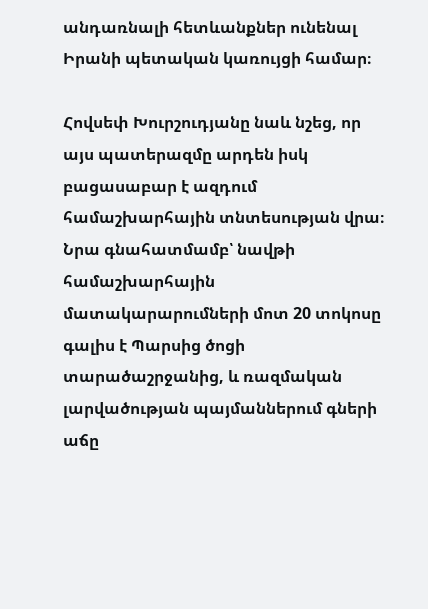անդառնալի հետևանքներ ունենալ Իրանի պետական կառույցի համար։

Հովսեփ Խուրշուդյանը նաև նշեց, որ այս պատերազմը արդեն իսկ բացասաբար է ազդում համաշխարհային տնտեսության վրա։ Նրա գնահատմամբ՝ նավթի համաշխարհային մատակարարումների մոտ 20 տոկոսը գալիս է Պարսից ծոցի տարածաշրջանից, և ռազմական լարվածության պայմաններում գների աճը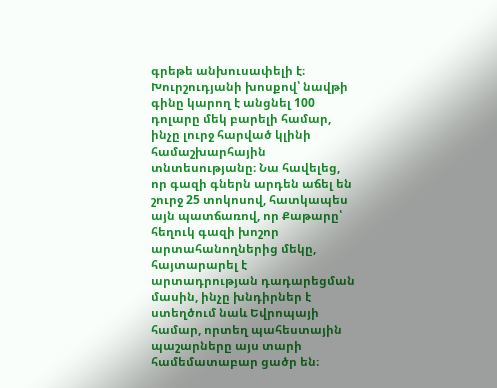գրեթե անխուսափելի է։ Խուրշուդյանի խոսքով՝ նավթի գինը կարող է անցնել 100 դոլարը մեկ բարելի համար, ինչը լուրջ հարված կլինի համաշխարհային տնտեսությանը։ Նա հավելեց, որ գազի գներն արդեն աճել են շուրջ 25 տոկոսով, հատկապես այն պատճառով, որ Քաթարը՝ հեղուկ գազի խոշոր արտահանողներից մեկը, հայտարարել է արտադրության դադարեցման մասին, ինչը խնդիրներ է ստեղծում նաև Եվրոպայի համար, որտեղ պահեստային պաշարները այս տարի համեմատաբար ցածր են։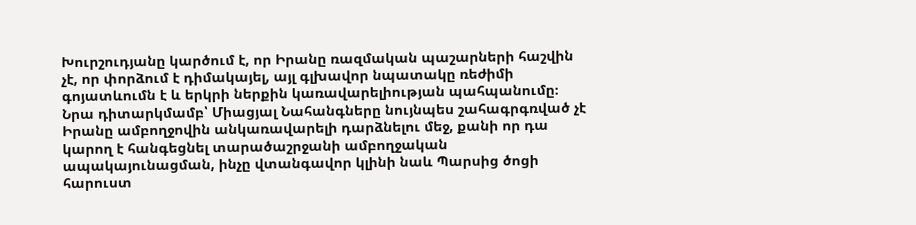Խուրշուդյանը կարծում է, որ Իրանը ռազմական պաշարների հաշվին չէ, որ փորձում է դիմակայել, այլ գլխավոր նպատակը ռեժիմի գոյատևումն է և երկրի ներքին կառավարելիության պահպանումը։ Նրա դիտարկմամբ՝ Միացյալ Նահանգները նույնպես շահագրգռված չէ Իրանը ամբողջովին անկառավարելի դարձնելու մեջ, քանի որ դա կարող է հանգեցնել տարածաշրջանի ամբողջական ապակայունացման, ինչը վտանգավոր կլինի նաև Պարսից ծոցի հարուստ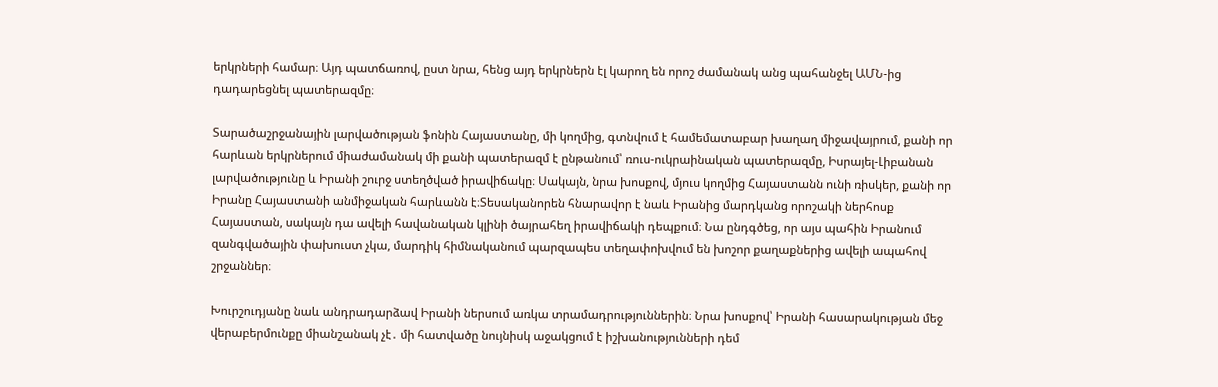երկրների համար։ Այդ պատճառով, ըստ նրա, հենց այդ երկրներն էլ կարող են որոշ ժամանակ անց պահանջել ԱՄՆ-ից դադարեցնել պատերազմը։

Տարածաշրջանային լարվածության ֆոնին Հայաստանը, մի կողմից, գտնվում է համեմատաբար խաղաղ միջավայրում, քանի որ հարևան երկրներում միաժամանակ մի քանի պատերազմ է ընթանում՝ ռուս-ուկրաինական պատերազմը, Իսրայել-Լիբանան լարվածությունը և Իրանի շուրջ ստեղծված իրավիճակը։ Սակայն, նրա խոսքով, մյուս կողմից Հայաստանն ունի ռիսկեր, քանի որ Իրանը Հայաստանի անմիջական հարևանն է։Տեսականորեն հնարավոր է նաև Իրանից մարդկանց որոշակի ներհոսք Հայաստան, սակայն դա ավելի հավանական կլինի ծայրահեղ իրավիճակի դեպքում։ Նա ընդգծեց, որ այս պահին Իրանում զանգվածային փախուստ չկա, մարդիկ հիմնականում պարզապես տեղափոխվում են խոշոր քաղաքներից ավելի ապահով շրջաններ։

Խուրշուդյանը նաև անդրադարձավ Իրանի ներսում առկա տրամադրություններին։ Նրա խոսքով՝ Իրանի հասարակության մեջ վերաբերմունքը միանշանակ չէ․ մի հատվածը նույնիսկ աջակցում է իշխանությունների դեմ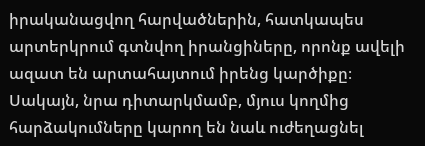իրականացվող հարվածներին, հատկապես արտերկրում գտնվող իրանցիները, որոնք ավելի ազատ են արտահայտում իրենց կարծիքը։ Սակայն, նրա դիտարկմամբ, մյուս կողմից հարձակումները կարող են նաև ուժեղացնել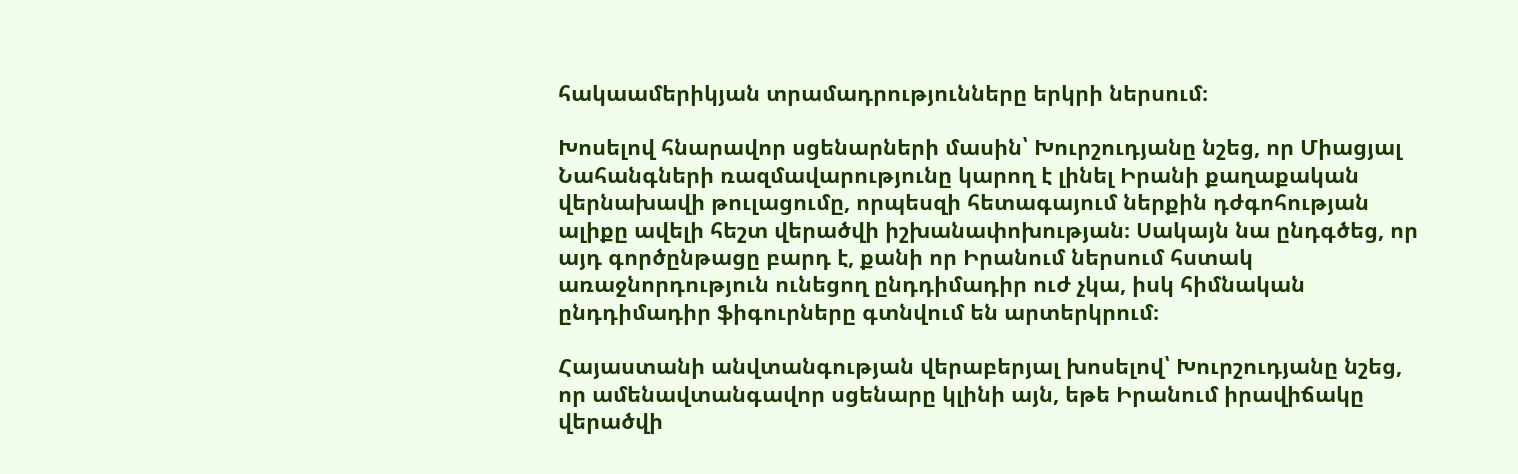հակաամերիկյան տրամադրությունները երկրի ներսում։

Խոսելով հնարավոր սցենարների մասին՝ Խուրշուդյանը նշեց, որ Միացյալ Նահանգների ռազմավարությունը կարող է լինել Իրանի քաղաքական վերնախավի թուլացումը, որպեսզի հետագայում ներքին դժգոհության ալիքը ավելի հեշտ վերածվի իշխանափոխության։ Սակայն նա ընդգծեց, որ այդ գործընթացը բարդ է, քանի որ Իրանում ներսում հստակ առաջնորդություն ունեցող ընդդիմադիր ուժ չկա, իսկ հիմնական ընդդիմադիր ֆիգուրները գտնվում են արտերկրում։

Հայաստանի անվտանգության վերաբերյալ խոսելով՝ Խուրշուդյանը նշեց, որ ամենավտանգավոր սցենարը կլինի այն, եթե Իրանում իրավիճակը վերածվի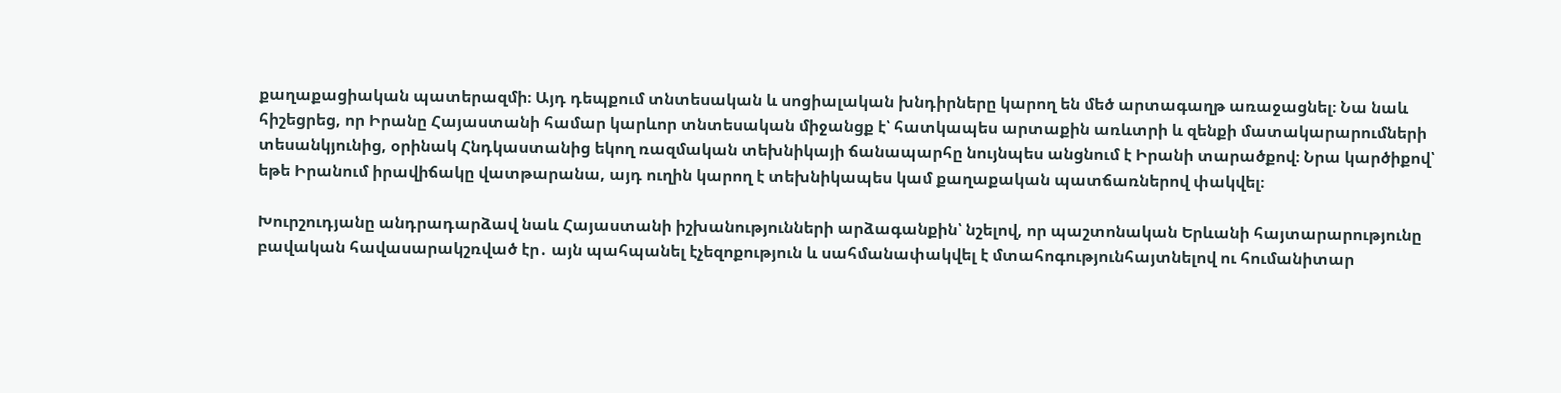քաղաքացիական պատերազմի։ Այդ դեպքում տնտեսական և սոցիալական խնդիրները կարող են մեծ արտագաղթ առաջացնել։ Նա նաև հիշեցրեց, որ Իրանը Հայաստանի համար կարևոր տնտեսական միջանցք է՝ հատկապես արտաքին առևտրի և զենքի մատակարարումների տեսանկյունից, օրինակ Հնդկաստանից եկող ռազմական տեխնիկայի ճանապարհը նույնպես անցնում է Իրանի տարածքով։ Նրա կարծիքով՝ եթե Իրանում իրավիճակը վատթարանա, այդ ուղին կարող է տեխնիկապես կամ քաղաքական պատճառներով փակվել։

Խուրշուդյանը անդրադարձավ նաև Հայաստանի իշխանությունների արձագանքին՝ նշելով, որ պաշտոնական Երևանի հայտարարությունը բավական հավասարակշռված էր․ այն պահպանել էչեզոքություն և սահմանափակվել է մտահոգությունհայտնելով ու հումանիտար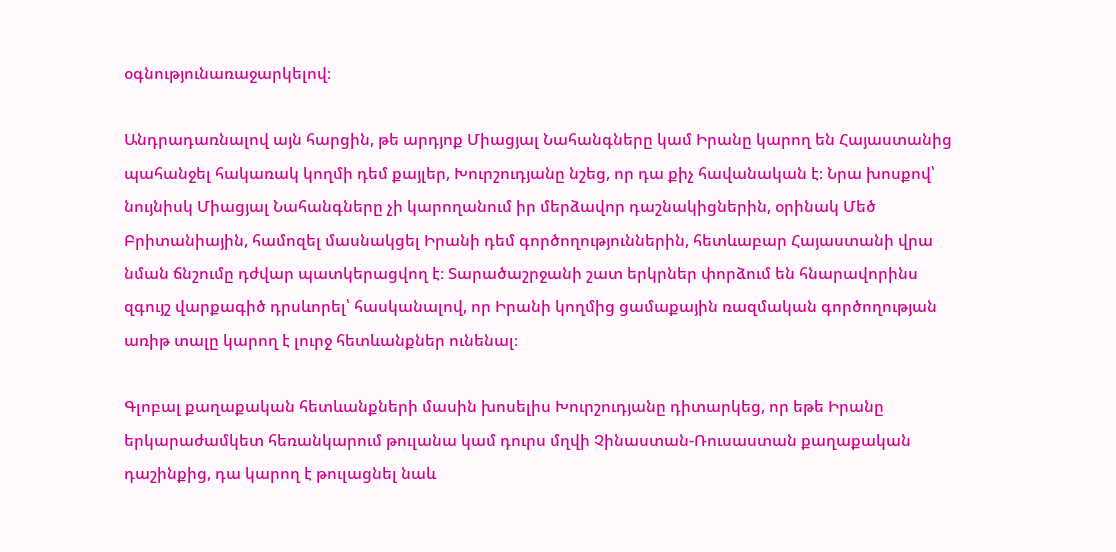օգնությունառաջարկելով։

Անդրադառնալով այն հարցին, թե արդյոք Միացյալ Նահանգները կամ Իրանը կարող են Հայաստանից պահանջել հակառակ կողմի դեմ քայլեր, Խուրշուդյանը նշեց, որ դա քիչ հավանական է։ Նրա խոսքով՝ նույնիսկ Միացյալ Նահանգները չի կարողանում իր մերձավոր դաշնակիցներին, օրինակ Մեծ Բրիտանիային, համոզել մասնակցել Իրանի դեմ գործողություններին, հետևաբար Հայաստանի վրա նման ճնշումը դժվար պատկերացվող է։ Տարածաշրջանի շատ երկրներ փորձում են հնարավորինս զգույշ վարքագիծ դրսևորել՝ հասկանալով, որ Իրանի կողմից ցամաքային ռազմական գործողության առիթ տալը կարող է լուրջ հետևանքներ ունենալ։

Գլոբալ քաղաքական հետևանքների մասին խոսելիս Խուրշուդյանը դիտարկեց, որ եթե Իրանը երկարաժամկետ հեռանկարում թուլանա կամ դուրս մղվի Չինաստան-Ռուսաստան քաղաքական դաշինքից, դա կարող է թուլացնել նաև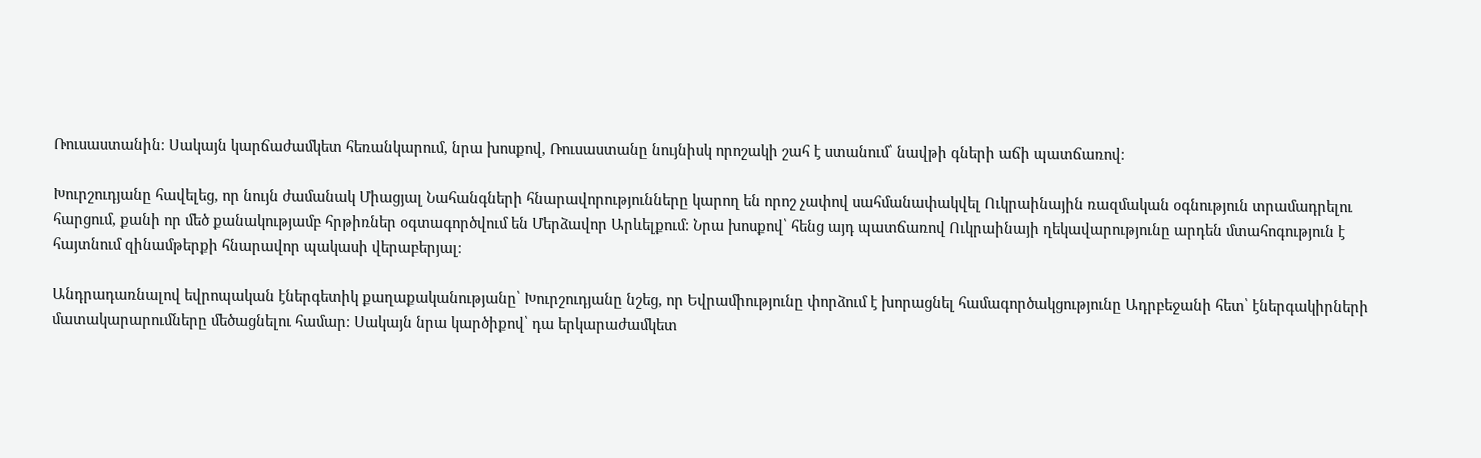Ռուսաստանին։ Սակայն կարճաժամկետ հեռանկարում, նրա խոսքով, Ռուսաստանը նույնիսկ որոշակի շահ է ստանում՝ նավթի գների աճի պատճառով։

Խուրշուդյանը հավելեց, որ նույն ժամանակ Միացյալ Նահանգների հնարավորությունները կարող են որոշ չափով սահմանափակվել Ուկրաինային ռազմական օգնություն տրամադրելու հարցում, քանի որ մեծ քանակությամբ հրթիռներ օգտագործվում են Մերձավոր Արևելքում։ Նրա խոսքով՝ հենց այդ պատճառով Ուկրաինայի ղեկավարությունը արդեն մտահոգություն է հայտնում զինամթերքի հնարավոր պակասի վերաբերյալ։

Անդրադառնալով եվրոպական էներգետիկ քաղաքականությանը՝ Խուրշուդյանը նշեց, որ Եվրամիությունը փորձում է խորացնել համագործակցությունը Ադրբեջանի հետ՝ էներգակիրների մատակարարումները մեծացնելու համար։ Սակայն նրա կարծիքով՝ դա երկարաժամկետ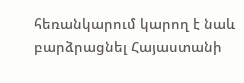հեռանկարում կարող է նաև բարձրացնել Հայաստանի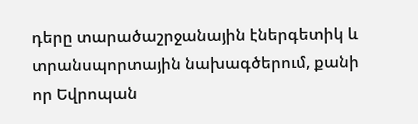դերը տարածաշրջանային էներգետիկ և տրանսպորտային նախագծերում, քանի որ Եվրոպան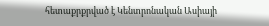հետաքրքրված է Կենտրոնական Ասիայի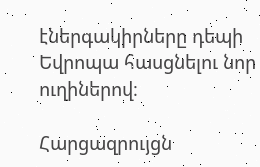էներգակիրները դեպի Եվրոպա հասցնելու նոր ուղիներով։

Հարցազրույցն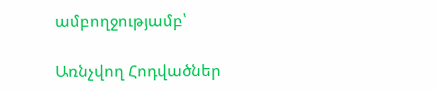ամբողջությամբ՝

Առնչվող Հոդվածներ